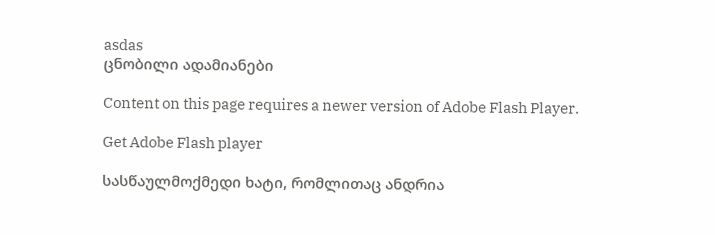asdas
ცნობილი ადამიანები

Content on this page requires a newer version of Adobe Flash Player.

Get Adobe Flash player

სასწაულმოქმედი ხატი, რომლითაც ანდრია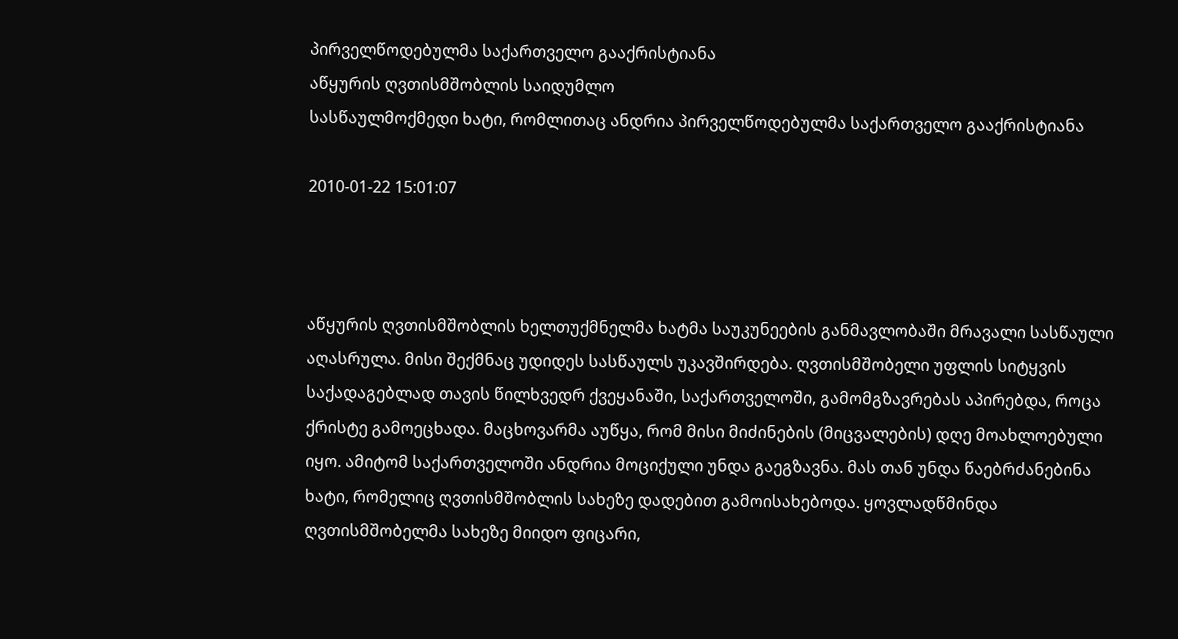პირველწოდებულმა საქართველო გააქრისტიანა
აწყურის ღვთისმშობლის საიდუმლო
სასწაულმოქმედი ხატი, რომლითაც ანდრია პირველწოდებულმა საქართველო გააქრისტიანა

2010-01-22 15:01:07



აწყურის ღვთისმშობლის ხელთუქმნელმა ხატმა საუკუნეების განმავლობაში მრავალი სასწაული აღასრულა. მისი შექმნაც უდიდეს სასწაულს უკავშირდება. ღვთისმშობელი უფლის სიტყვის საქადაგებლად თავის წილხვედრ ქვეყანაში, საქართველოში, გამომგზავრებას აპირებდა, როცა ქრისტე გამოეცხადა. მაცხოვარმა აუწყა, რომ მისი მიძინების (მიცვალების) დღე მოახლოებული იყო. ამიტომ საქართველოში ანდრია მოციქული უნდა გაეგზავნა. მას თან უნდა წაებრძანებინა ხატი, რომელიც ღვთისმშობლის სახეზე დადებით გამოისახებოდა. ყოვლადწმინდა ღვთისმშობელმა სახეზე მიიდო ფიცარი,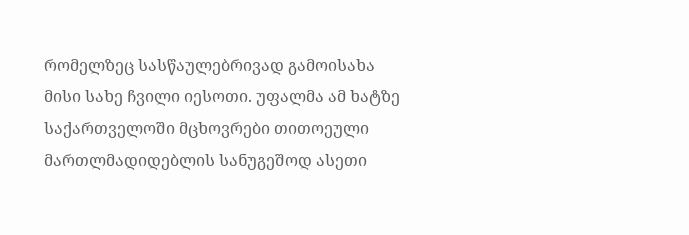რომელზეც სასწაულებრივად გამოისახა მისი სახე ჩვილი იესოთი. უფალმა ამ ხატზე საქართველოში მცხოვრები თითოეული მართლმადიდებლის სანუგეშოდ ასეთი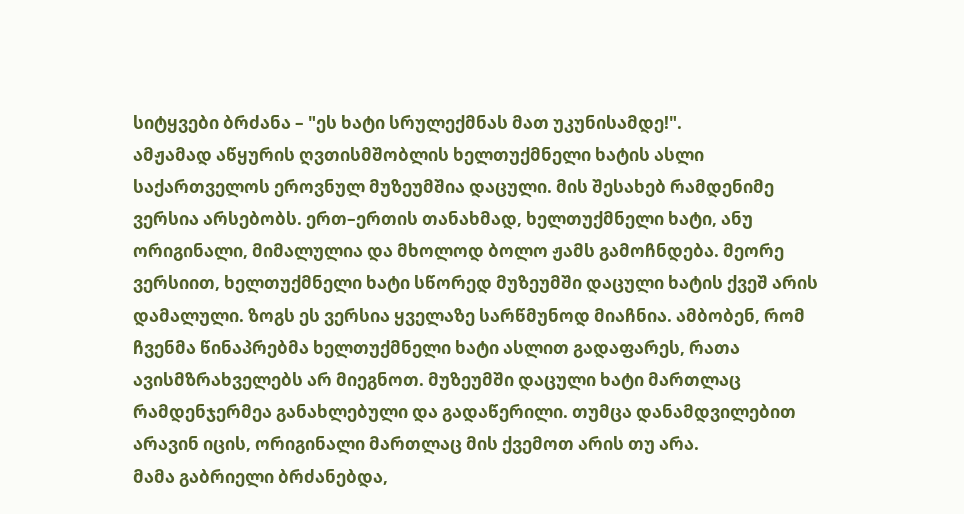სიტყვები ბრძანა – "ეს ხატი სრულექმნას მათ უკუნისამდე!".
ამჟამად აწყურის ღვთისმშობლის ხელთუქმნელი ხატის ასლი საქართველოს ეროვნულ მუზეუმშია დაცული. მის შესახებ რამდენიმე ვერსია არსებობს. ერთ–ერთის თანახმად, ხელთუქმნელი ხატი, ანუ ორიგინალი, მიმალულია და მხოლოდ ბოლო ჟამს გამოჩნდება. მეორე ვერსიით, ხელთუქმნელი ხატი სწორედ მუზეუმში დაცული ხატის ქვეშ არის დამალული. ზოგს ეს ვერსია ყველაზე სარწმუნოდ მიაჩნია. ამბობენ, რომ ჩვენმა წინაპრებმა ხელთუქმნელი ხატი ასლით გადაფარეს, რათა ავისმზრახველებს არ მიეგნოთ. მუზეუმში დაცული ხატი მართლაც რამდენჯერმეა განახლებული და გადაწერილი. თუმცა დანამდვილებით არავინ იცის, ორიგინალი მართლაც მის ქვემოთ არის თუ არა.
მამა გაბრიელი ბრძანებდა,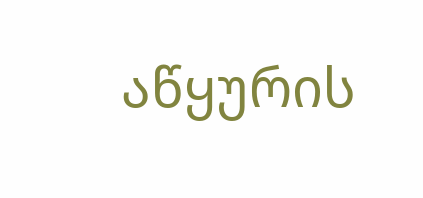აწყურის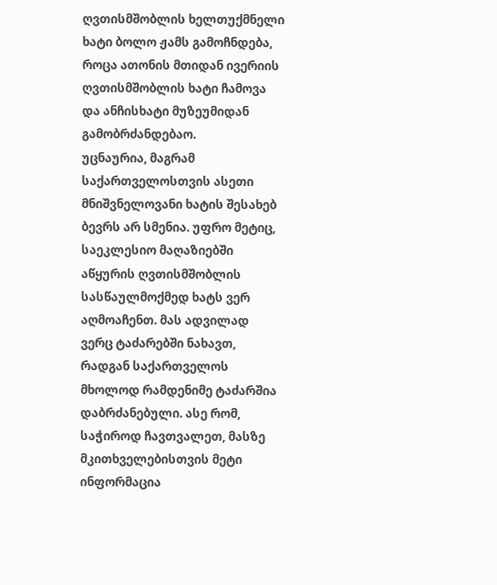ღვთისმშობლის ხელთუქმნელი ხატი ბოლო ჟამს გამოჩნდება, როცა ათონის მთიდან ივერიის ღვთისმშობლის ხატი ჩამოვა და ანჩისხატი მუზეუმიდან გამობრძანდებაო.
უცნაურია, მაგრამ საქართველოსთვის ასეთი მნიშვნელოვანი ხატის შესახებ ბევრს არ სმენია. უფრო მეტიც, საეკლესიო მაღაზიებში აწყურის ღვთისმშობლის სასწაულმოქმედ ხატს ვერ აღმოაჩენთ. მას ადვილად ვერც ტაძარებში ნახავთ, რადგან საქართველოს მხოლოდ რამდენიმე ტაძარშია დაბრძანებული. ასე რომ, საჭიროდ ჩავთვალეთ, მასზე მკითხველებისთვის მეტი ინფორმაცია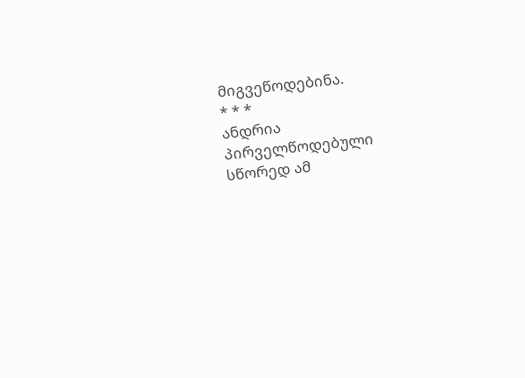მიგვეწოდებინა.
* * *
ანდრია პირველწოდებული სწორედ ამ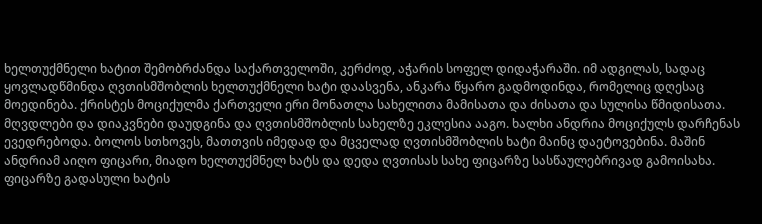ხელთუქმნელი ხატით შემობრძანდა საქართველოში, კერძოდ, აჭარის სოფელ დიდაჭარაში. იმ ადგილას, სადაც ყოვლადწმინდა ღვთისმშობლის ხელთუქმნელი ხატი დაასვენა, ანკარა წყარო გადმოდინდა, რომელიც დღესაც მოედინება. ქრისტეს მოციქულმა ქართველი ერი მონათლა სახელითა მამისათა და ძისათა და სულისა წმიდისათა. მღვდლები და დიაკვნები დაუდგინა და ღვთისმშობლის სახელზე ეკლესია ააგო. ხალხი ანდრია მოციქულს დარჩენას ევედრებოდა. ბოლოს სთხოვეს, მათთვის იმედად და მცველად ღვთისმშობლის ხატი მაინც დაეტოვებინა. მაშინ ანდრიამ აიღო ფიცარი, მიადო ხელთუქმნელ ხატს და დედა ღვთისას სახე ფიცარზე სასწაულებრივად გამოისახა.
ფიცარზე გადასული ხატის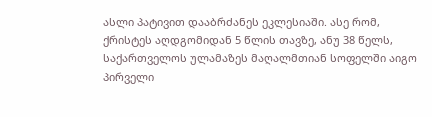ასლი პატივით დააბრძანეს ეკლესიაში. ასე რომ, ქრისტეს აღდგომიდან 5 წლის თავზე, ანუ 38 წელს, საქართველოს ულამაზეს მაღალმთიან სოფელში აიგო პირველი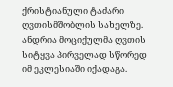ქრისტიანული ტაძარი ღვთისმშობლის სახელზე. ანდრია მოციქულმა ღვთის სიტყვა პირველად სწორედ იმ ეკლესიაში იქადაგა.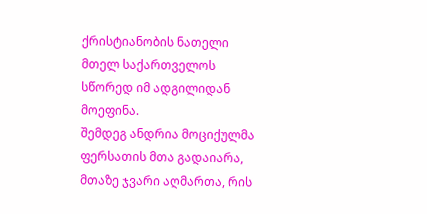ქრისტიანობის ნათელი მთელ საქართველოს სწორედ იმ ადგილიდან მოეფინა.
შემდეგ ანდრია მოციქულმა ფერსათის მთა გადაიარა, მთაზე ჯვარი აღმართა, რის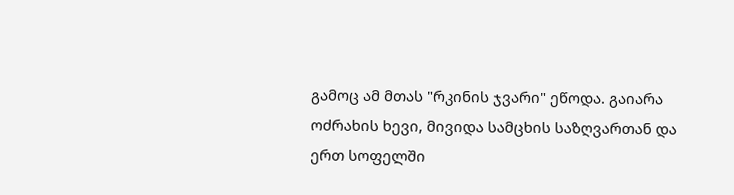გამოც ამ მთას "რკინის ჯვარი" ეწოდა. გაიარა ოძრახის ხევი, მივიდა სამცხის საზღვართან და ერთ სოფელში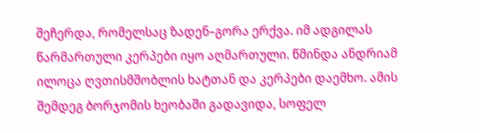შეჩერდა, რომელსაც ზადენ–გორა ერქვა. იმ ადგილას წარმართული კერპები იყო აღმართული. წმინდა ანდრიამ ილოცა ღვთისმშობლის ხატთან და კერპები დაემხო. ამის შემდეგ ბორჯომის ხეობაში გადავიდა, სოფელ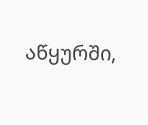აწყურში,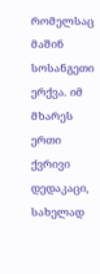რომელსაც მაშინ სოსანგეთი ერქვა. იმ მხარეს ერთი ქვრივი დედაკაცი, სახელად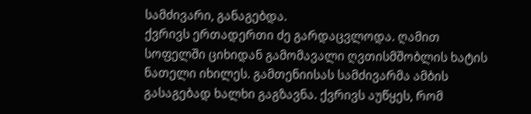სამძივარი, განაგებდა.
ქვრივს ერთადერთი ძე გარდაცვლოდა. ღამით სოფელში ციხიდან გამომავალი ღვთისმშობლის ხატის ნათელი იხილეს. გამთენიისას სამძივარმა ამბის გასაგებად ხალხი გაგზავნა. ქვრივს აუწყეს, რომ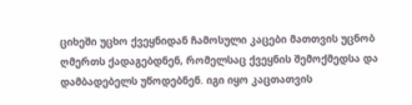ციხეში უცხო ქვეყნიდან ჩამოსული კაცები მათთვის უცნობ ღმერთს ქადაგებდნენ, რომელსაც ქვეყნის შემოქმედსა და დამბადებელს უწოდებნენ. იგი იყო კაცთათვის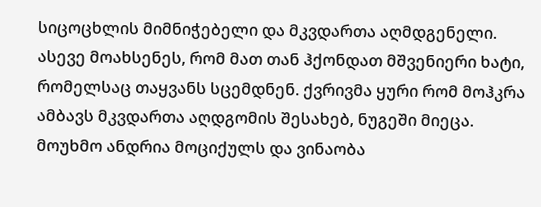სიცოცხლის მიმნიჭებელი და მკვდართა აღმდგენელი. ასევე მოახსენეს, რომ მათ თან ჰქონდათ მშვენიერი ხატი, რომელსაც თაყვანს სცემდნენ. ქვრივმა ყური რომ მოჰკრა ამბავს მკვდართა აღდგომის შესახებ, ნუგეში მიეცა. მოუხმო ანდრია მოციქულს და ვინაობა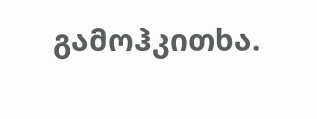გამოჰკითხა.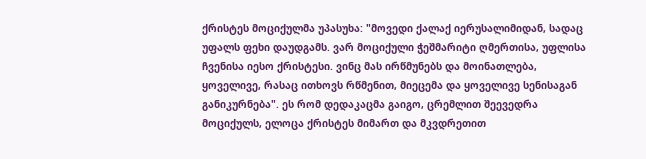ქრისტეს მოციქულმა უპასუხა: "მოვედი ქალაქ იერუსალიმიდან, სადაც უფალს ფეხი დაუდგამს. ვარ მოციქული ჭეშმარიტი ღმერთისა, უფლისა ჩვენისა იესო ქრისტესი. ვინც მას ირწმუნებს და მოინათლება, ყოველივე, რასაც ითხოვს რწმენით, მიეცემა და ყოველივე სენისაგან განიკურნება". ეს რომ დედაკაცმა გაიგო, ცრემლით შეევედრა მოციქულს, ელოცა ქრისტეს მიმართ და მკვდრეთით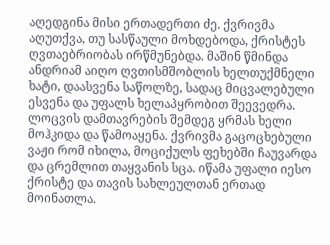აღედგინა მისი ერთადერთი ძე. ქვრივმა აღუთქვა, თუ სასწაული მოხდებოდა, ქრისტეს ღვთაებრიობას ირწმუნებდა. მაშინ წმინდა ანდრიამ აიღო ღვთისმშობლის ხელთუქმნელი ხატი, დაასვენა საწოლზე, სადაც მიცვალებული ესვენა და უფალს ხელაპყრობით შეევედრა. ლოცვის დამთავრების შემდეგ ყრმას ხელი მოჰკიდა და წამოაყენა. ქვრივმა გაცოცხებული ვაჟი რომ იხილა, მოციქულს ფეხებში ჩაუვარდა და ცრემლით თაყვანის სცა. იწამა უფალი იესო ქრისტე და თავის სახლეულთან ერთად მოინათლა.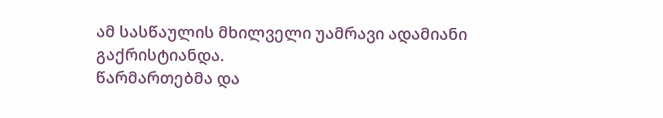ამ სასწაულის მხილველი უამრავი ადამიანი გაქრისტიანდა.
წარმართებმა და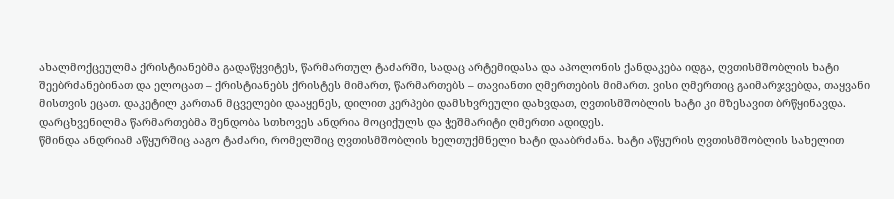ახალმოქცეულმა ქრისტიანებმა გადაწყვიტეს, წარმართულ ტაძარში, სადაც არტემიდასა და აპოლონის ქანდაკება იდგა, ღვთისმშობლის ხატი შეებრძანებინათ და ელოცათ – ქრისტიანებს ქრისტეს მიმართ, წარმართებს – თავიანთი ღმერთების მიმართ. ვისი ღმერთიც გაიმარჯვებდა, თაყვანი მისთვის ეცათ. დაკეტილ კართან მცველები დააყენეს, დილით კერპები დამსხვრეული დახვდათ, ღვთისმშობლის ხატი კი მზესავით ბრწყინავდა. დარცხვენილმა წარმართებმა შენდობა სთხოვეს ანდრია მოციქულს და ჭეშმარიტი ღმერთი ადიდეს.
წმინდა ანდრიამ აწყურშიც ააგო ტაძარი, რომელშიც ღვთისმშობლის ხელთუქმნელი ხატი დააბრძანა. ხატი აწყურის ღვთისმშობლის სახელით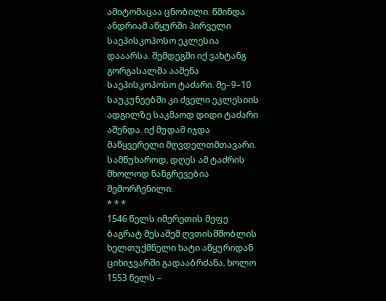ამიტომაცაა ცნობილი. წმინდა ანდრიამ აწყურში პირველი საეპისკოპოსო ეკლესია დააარსა. შემდეგში იქ ვახტანგ გორგასალმა ააშენა საეპისკოპოსო ტაძარი. მე–9–10 საუკუნეებში კი ძველი ეკლესიის ადგილზე საკმაოდ დიდი ტაძარი აშენდა. იქ მუდამ იჯდა მაწყვერელი მღვდელთმთავარი. სამწუხაროდ, დღეს ამ ტაძრის მხოლოდ ნანგრევებია შემორჩენილი.
* * *
1546 წელს იმერეთის მეფე ბაგრატ მესამემ ღვთისმშობლის ხელთუქმნელი ხატი აწყურიდან ციხიჯვარში გადააბრძანა, ხოლო 1553 წელს –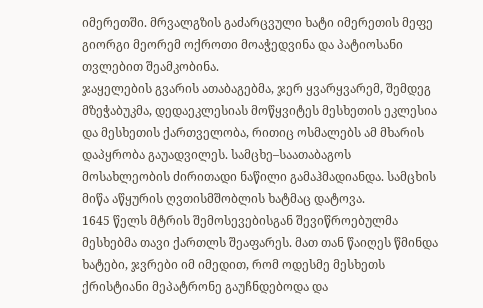იმერეთში. მრვალგზის გაძარცვული ხატი იმერეთის მეფე გიორგი მეორემ ოქროთი მოაჭედვინა და პატიოსანი თვლებით შეამკობინა.
ჯაყელების გვარის ათაბაგებმა, ჯერ ყვარყვარემ, შემდეგ მზეჭაბუკმა, დედაეკლესიას მოწყვიტეს მესხეთის ეკლესია და მესხეთის ქართველობა, რითიც ოსმალებს ამ მხარის დაპყრობა გაუადვილეს. სამცხე–საათაბაგოს მოსახლეობის ძირითადი ნაწილი გამაჰმადიანდა. სამცხის მიწა აწყურის ღვთისმშობლის ხატმაც დატოვა.
1645 წელს მტრის შემოსევებისგან შევიწროებულმა მესხებმა თავი ქართლს შეაფარეს. მათ თან წაიღეს წმინდა ხატები, ჯვრები იმ იმედით, რომ ოდესმე მესხეთს ქრისტიანი მეპატრონე გაუჩნდებოდა და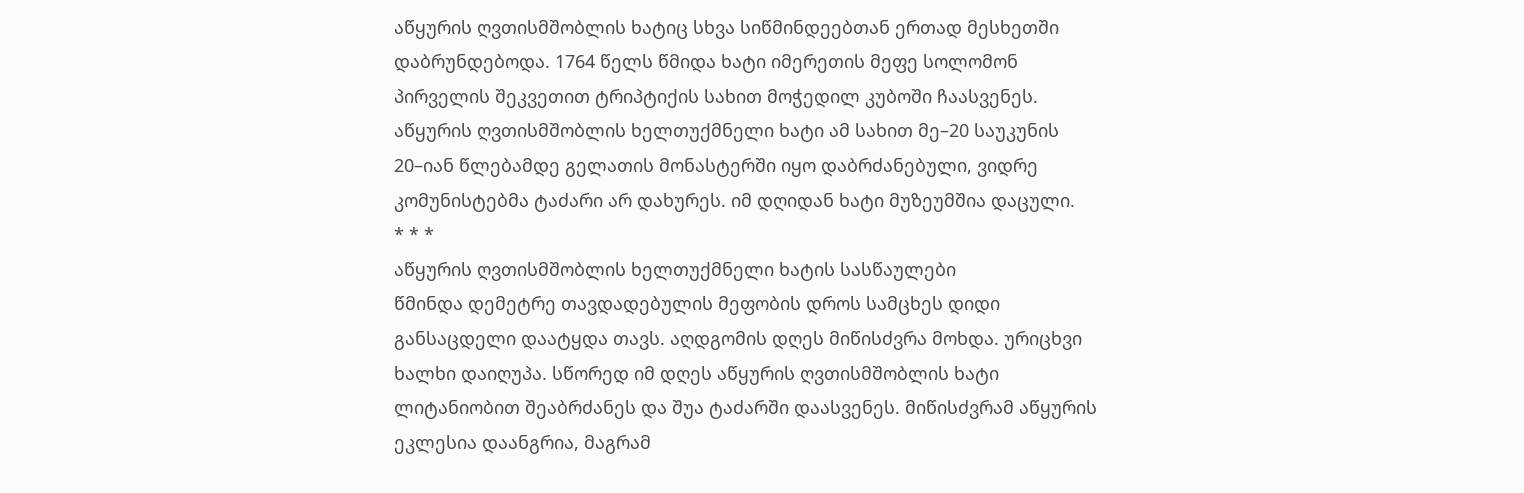აწყურის ღვთისმშობლის ხატიც სხვა სიწმინდეებთან ერთად მესხეთში დაბრუნდებოდა. 1764 წელს წმიდა ხატი იმერეთის მეფე სოლომონ პირველის შეკვეთით ტრიპტიქის სახით მოჭედილ კუბოში ჩაასვენეს. აწყურის ღვთისმშობლის ხელთუქმნელი ხატი ამ სახით მე–20 საუკუნის 20–იან წლებამდე გელათის მონასტერში იყო დაბრძანებული, ვიდრე კომუნისტებმა ტაძარი არ დახურეს. იმ დღიდან ხატი მუზეუმშია დაცული.
* * *
აწყურის ღვთისმშობლის ხელთუქმნელი ხატის სასწაულები
წმინდა დემეტრე თავდადებულის მეფობის დროს სამცხეს დიდი განსაცდელი დაატყდა თავს. აღდგომის დღეს მიწისძვრა მოხდა. ურიცხვი ხალხი დაიღუპა. სწორედ იმ დღეს აწყურის ღვთისმშობლის ხატი ლიტანიობით შეაბრძანეს და შუა ტაძარში დაასვენეს. მიწისძვრამ აწყურის ეკლესია დაანგრია, მაგრამ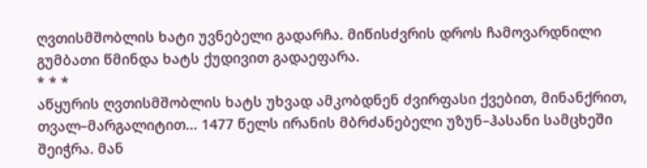ღვთისმშობლის ხატი უვნებელი გადარჩა. მიწისძვრის დროს ჩამოვარდნილი გუმბათი წმინდა ხატს ქუდივით გადაეფარა.
* * *
აწყურის ღვთისმშობლის ხატს უხვად ამკობდნენ ძვირფასი ქვებით, მინანქრით, თვალ–მარგალიტით... 1477 წელს ირანის მბრძანებელი უზუნ–ჰასანი სამცხეში შეიჭრა. მან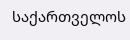საქართველოს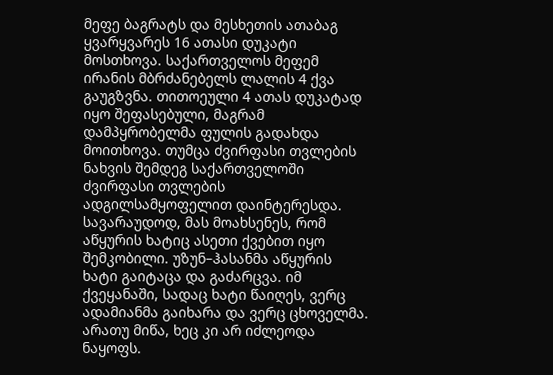მეფე ბაგრატს და მესხეთის ათაბაგ ყვარყვარეს 16 ათასი დუკატი მოსთხოვა. საქართველოს მეფემ ირანის მბრძანებელს ლალის 4 ქვა გაუგზვნა. თითოეული 4 ათას დუკატად იყო შეფასებული, მაგრამ დამპყრობელმა ფულის გადახდა მოითხოვა. თუმცა ძვირფასი თვლების ნახვის შემდეგ საქართველოში ძვირფასი თვლების ადგილსამყოფელით დაინტერესდა. სავარაუდოდ, მას მოახსენეს, რომ აწყურის ხატიც ასეთი ქვებით იყო შემკობილი. უზუნ–ჰასანმა აწყურის ხატი გაიტაცა და გაძარცვა. იმ ქვეყანაში, სადაც ხატი წაიღეს, ვერც ადამიანმა გაიხარა და ვერც ცხოველმა. არათუ მიწა, ხეც კი არ იძლეოდა ნაყოფს.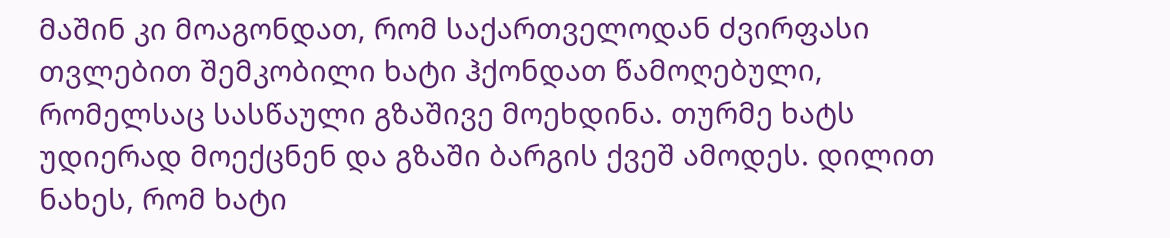მაშინ კი მოაგონდათ, რომ საქართველოდან ძვირფასი თვლებით შემკობილი ხატი ჰქონდათ წამოღებული, რომელსაც სასწაული გზაშივე მოეხდინა. თურმე ხატს უდიერად მოექცნენ და გზაში ბარგის ქვეშ ამოდეს. დილით ნახეს, რომ ხატი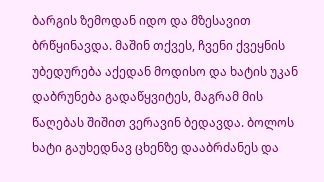ბარგის ზემოდან იდო და მზესავით ბრწყინავდა. მაშინ თქვეს, ჩვენი ქვეყნის უბედურება აქედან მოდისო და ხატის უკან დაბრუნება გადაწყვიტეს, მაგრამ მის წაღებას შიშით ვერავინ ბედავდა. ბოლოს ხატი გაუხედნავ ცხენზე დააბრძანეს და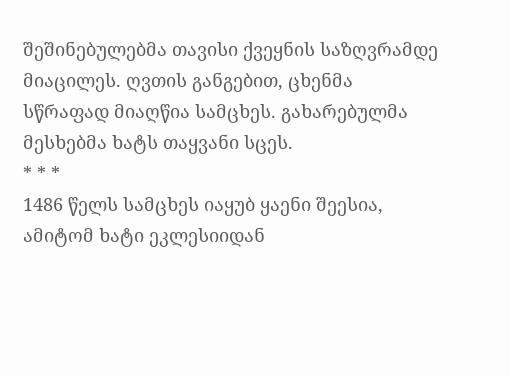შეშინებულებმა თავისი ქვეყნის საზღვრამდე მიაცილეს. ღვთის განგებით, ცხენმა სწრაფად მიაღწია სამცხეს. გახარებულმა მესხებმა ხატს თაყვანი სცეს.
* * *
1486 წელს სამცხეს იაყუბ ყაენი შეესია, ამიტომ ხატი ეკლესიიდან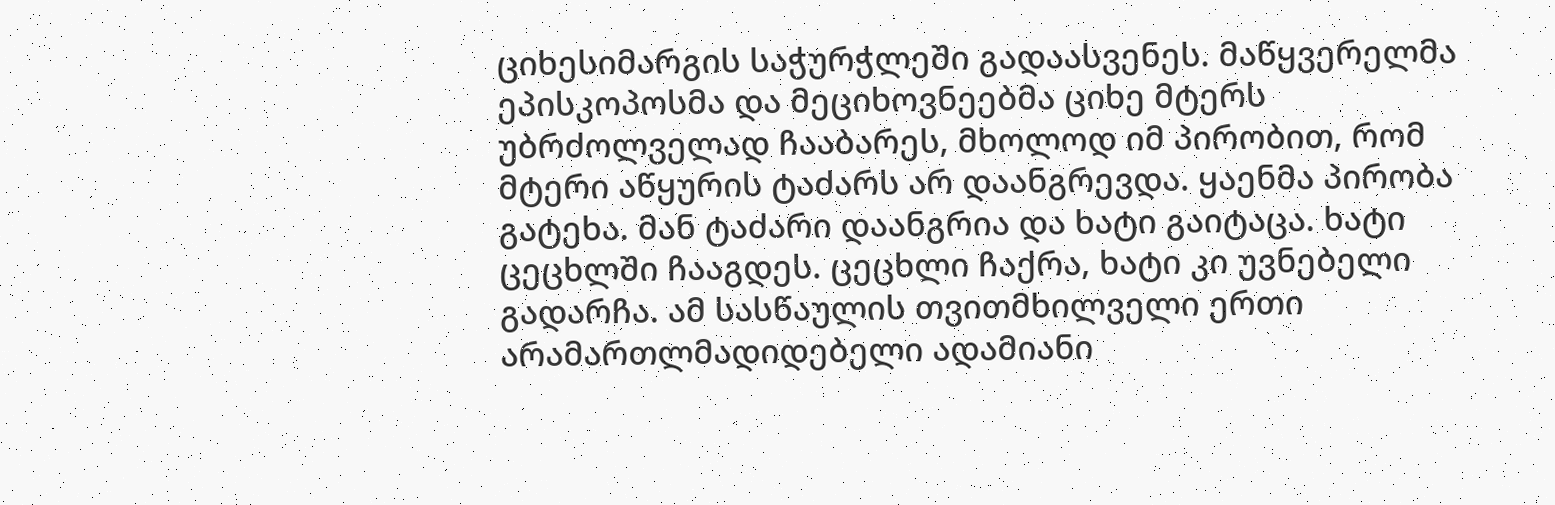ციხესიმარგის საჭურჭლეში გადაასვენეს. მაწყვერელმა ეპისკოპოსმა და მეციხოვნეებმა ციხე მტერს უბრძოლველად ჩააბარეს, მხოლოდ იმ პირობით, რომ მტერი აწყურის ტაძარს არ დაანგრევდა. ყაენმა პირობა გატეხა. მან ტაძარი დაანგრია და ხატი გაიტაცა. ხატი ცეცხლში ჩააგდეს. ცეცხლი ჩაქრა, ხატი კი უვნებელი გადარჩა. ამ სასწაულის თვითმხილველი ერთი არამართლმადიდებელი ადამიანი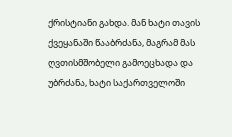ქრისტიანი გახდა. მან ხატი თავის ქვეყანაში წააბრძანა, მაგრამ მას ღვთისმშობელი გამოეცხადა და უბრძანა, ხატი საქართველოში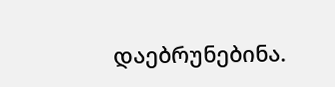დაებრუნებინა.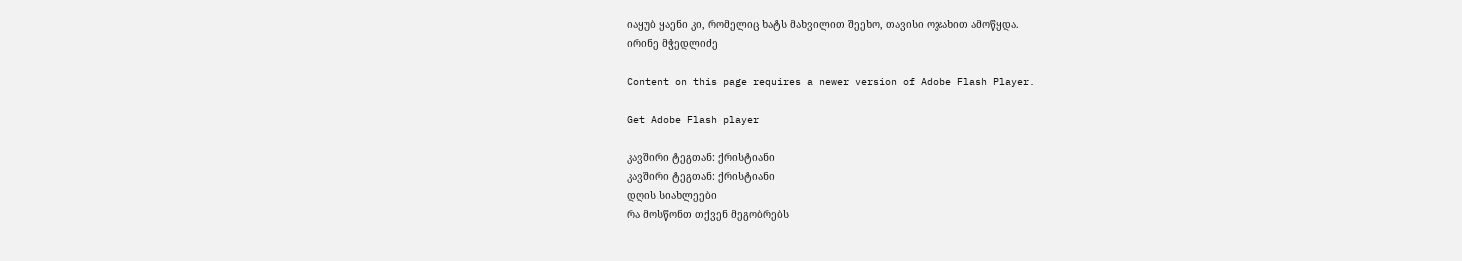იაყუბ ყაენი კი, რომელიც ხატს მახვილით შეეხო, თავისი ოჯახით ამოწყდა.
ირინე მჭედლიძე

Content on this page requires a newer version of Adobe Flash Player.

Get Adobe Flash player

კავშირი ტეგთან: ქრისტიანი
კავშირი ტეგთან: ქრისტიანი
დღის სიახლეები
რა მოსწონთ თქვენ მეგობრებს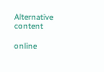Alternative content

online